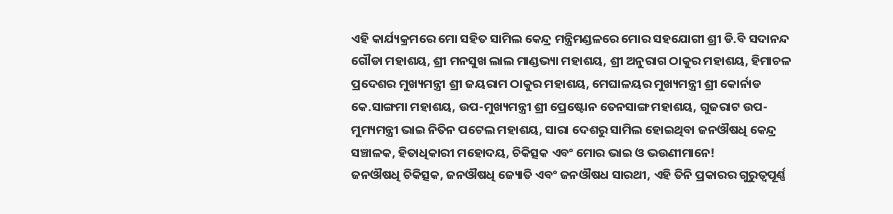ଏହି କାର୍ଯ୍ୟକ୍ରମରେ ମୋ ସହିତ ସାମିଲ କେନ୍ଦ୍ର ମନ୍ତ୍ରିମଣ୍ଡଳରେ ମୋର ସହଯୋଗୀ ଶ୍ରୀ ଡି.ବି ସଦାନନ୍ଦ ଗୌଡା ମହାଶୟ, ଶ୍ରୀ ମନସୁଖ ଲାଲ ମାଣ୍ଡଭ୍ୟା ମହାଶୟ, ଶ୍ରୀ ଅନୁରାଗ ଠାକୁର ମହାଶୟ, ହିମାଚଳ ପ୍ରଦେଶର ମୁଖ୍ୟମନ୍ତ୍ରୀ ଶ୍ରୀ ଜୟରାମ ଠାକୁର ମହାଶୟ, ମେଘାଳୟର ମୁଖ୍ୟମନ୍ତ୍ରୀ ଶ୍ରୀ କୋର୍ନାଡ କେ.ସାଙ୍ଗମା ମହାଶୟ, ଉପ-ମୁଖ୍ୟମନ୍ତ୍ରୀ ଶ୍ରୀ ପ୍ରେଷ୍ଟୋନ ତେନସାଙ୍ଗ ମହାଶୟ, ଗୁଜରାଟ ଉପ-ମୁମ୍ୟମନ୍ତ୍ରୀ ଭାଇ ନିତିନ ପଟେଲ ମହାଶୟ, ସାରା ଦେଶରୁ ସାମିଲ ହୋଇଥିବା ଜନଔଷଧି କେନ୍ଦ୍ର ସଞ୍ଚାଳକ, ହିତାଧିକାରୀ ମହୋଦୟ, ଚିକିତ୍ସକ ଏବଂ ମୋର ଭାଇ ଓ ଭଉଣୀମାନେ!
ଜନଔଷଧି ଚିକିତ୍ସକ, ଜନଔଷଧି ଜ୍ୟୋତି ଏବଂ ଜନଔଷଧ ସାରଥୀ, ଏହି ତିନି ପ୍ରକାରର ଗୁରୁତ୍ୱପୂର୍ଣ୍ଣ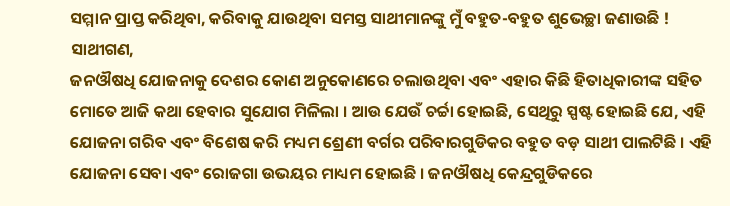ସମ୍ମାନ ପ୍ରାପ୍ତ କରିଥିବା, କରିବାକୁ ଯାଉଥିବା ସମସ୍ତ ସାଥୀମାନଙ୍କୁ ମୁଁ ବହୁତ-ବହୁତ ଶୁଭେଚ୍ଛା ଜଣାଉଛି !
ସାଥୀଗଣ,
ଜନଔଷଧି ଯୋଜନାକୁ ଦେଶର କୋଣ ଅନୁକୋଣରେ ଚଲାଉଥିବା ଏବଂ ଏହାର କିଛି ହିତାଧିକାରୀଙ୍କ ସହିତ ମୋତେ ଆଜି କଥା ହେବାର ସୁଯୋଗ ମିଳିଲା । ଆଉ ଯେଉଁ ଚର୍ଚ୍ଚା ହୋଇଛି, ସେଥିରୁ ସ୍ପଷ୍ଟ ହୋଇଛି ଯେ, ଏହି ଯୋଜନା ଗରିବ ଏବଂ ବିଶେଷ କରି ମଧ୍ୟମ ଶ୍ରେଣୀ ବର୍ଗର ପରିବାରଗୁଡିକର ବହୁତ ବଡ଼ ସାଥୀ ପାଲଟିଛି । ଏହି ଯୋଜନା ସେବା ଏବଂ ରୋଜଗା ଉଭୟର ମାଧ୍ୟମ ହୋଇଛି । ଜନଔଷଧି କେନ୍ଦ୍ରଗୁଡିକରେ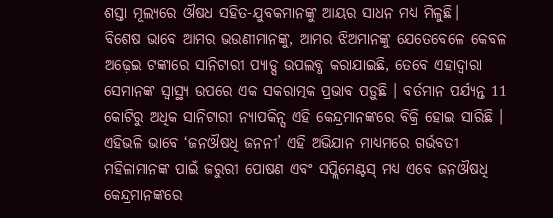ଶସ୍ତା ମୂଲ୍ୟରେ ଔଷଧ ସହିତ-ଯୁବକମାନଙ୍କୁ ଆୟର ସାଧନ ମଧ୍ୟ ମିଳୁଛି।
ବିଶେଷ ଭାବେ ଆମର ଭଉଣୀମାନଙ୍କୁ, ଆମର ଝିଅମାନଙ୍କୁ ଯେତେବେଳେ କେବଳ ଅଢ଼େଇ ଟଙ୍କାରେ ସାନିଟାରୀ ପ୍ୟାଡ୍ସ ଉପଲବ୍ଧ କରାଯାଇଛି, ତେବେ ଏହାଦ୍ୱାରା ସେମାନଙ୍କ ସ୍ୱାସ୍ଥ୍ୟ ଉପରେ ଏକ ସକରାତ୍ମକ ପ୍ରଭାବ ପଡ଼ୁଛି । ବର୍ତମାନ ପର୍ଯ୍ୟନ୍ତ 11 କୋଟିରୁ ଅଧିକ ସାନିଟାରୀ ନ୍ୟାପକିନ୍ସ ଏହି କେନ୍ଦ୍ରମାନଙ୍କରେ ବିକ୍ରି ହୋଇ ସାରିଛି । ଏହିଭଳି ଭାବେ ‘ଜନଔଷଧି ଜନନୀ’ ଏହି ଅଭିଯାନ ମାଧ୍ୟମରେ ଗର୍ଭବତୀ ମହିଳାମାନଙ୍କ ପାଇଁ ଜରୁରୀ ପୋଷଣ ଏବଂ ସପ୍ଲିମେଣ୍ଟସ୍ ମଧ୍ୟ ଏବେ ଜନଔଷଧି କେନ୍ଦ୍ରମାନଙ୍କରେ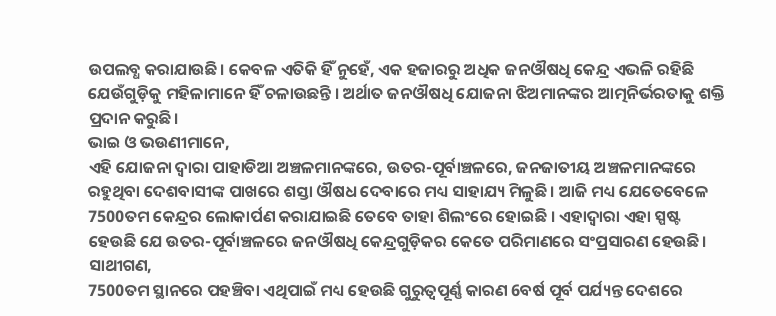ଉପଲବ୍ଧ କରାଯାଉଛି। କେବଳ ଏତିକି ହିଁ ନୁହେଁ, ଏକ ହଜାରରୁ ଅଧିକ ଜନଔଷଧି କେନ୍ଦ୍ର ଏଭଳି ରହିଛି ଯେଉଁଗୁଡ଼ିକୁ ମହିଳାମାନେ ହିଁ ଚଳାଉଛନ୍ତି । ଅର୍ଥାତ ଜନଔଷଧି ଯୋଜନା ଝିଅମାନଙ୍କର ଆତ୍ମନିର୍ଭରତାକୁ ଶକ୍ତି ପ୍ରଦାନ କରୁଛି।
ଭାଇ ଓ ଭଉଣୀମାନେ,
ଏହି ଯୋଜନା ଦ୍ୱାରା ପାହାଡିଆ ଅଞ୍ଚଳମାନଙ୍କରେ, ଉତର-ପୂର୍ବାଞ୍ଚଳରେ, ଜନଜାତୀୟ ଅଞ୍ଚଳମାନଙ୍କରେ ରହୁଥିବା ଦେଶବାସୀଙ୍କ ପାଖରେ ଶସ୍ତା ଔଷଧ ଦେବାରେ ମଧ୍ୟ ସାହାଯ୍ୟ ମିଳୁଛି । ଆଜି ମଧ୍ୟ ଯେତେବେଳେ 7500ତମ କେନ୍ଦ୍ରର ଲୋକାର୍ପଣ କରାଯାଇଛି ତେବେ ତାହା ଶିଲଂରେ ହୋଇଛି । ଏହାଦ୍ୱାରା ଏହା ସ୍ପଷ୍ଟ ହେଉଛି ଯେ ଉତର-ପୂର୍ବାଞ୍ଚଳରେ ଜନଔଷଧି କେନ୍ଦ୍ରଗୁଡ଼ିକର କେତେ ପରିମାଣରେ ସଂପ୍ରସାରଣ ହେଉଛି।
ସାଥୀଗଣ,
7500ତମ ସ୍ଥାନରେ ପହଞ୍ଚିବା ଏଥିପାଇଁ ମଧ୍ୟ ହେଉଛି ଗୁରୁତ୍ୱପୂର୍ଣ୍ଣ କାରଣ 6ବର୍ଷ ପୂର୍ବ ପର୍ଯ୍ୟନ୍ତ ଦେଶରେ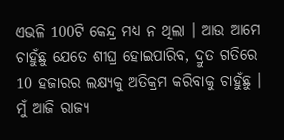ଏଭଳି 100ଟି କେନ୍ଦ୍ର ମଧ୍ୟ ନ ଥିଲା । ଆଉ ଆମେ ଚାହୁଁଛୁ ଯେତେ ଶୀଘ୍ର ହୋଇପାରିବ, ଦ୍ରୁତ ଗତିରେ 10 ହଜାରର ଲକ୍ଷ୍ୟକୁ ଅତିକ୍ରମ କରିବାକୁ ଚାହୁଁଛୁ । ମୁଁ ଆଜି ରାଜ୍ୟ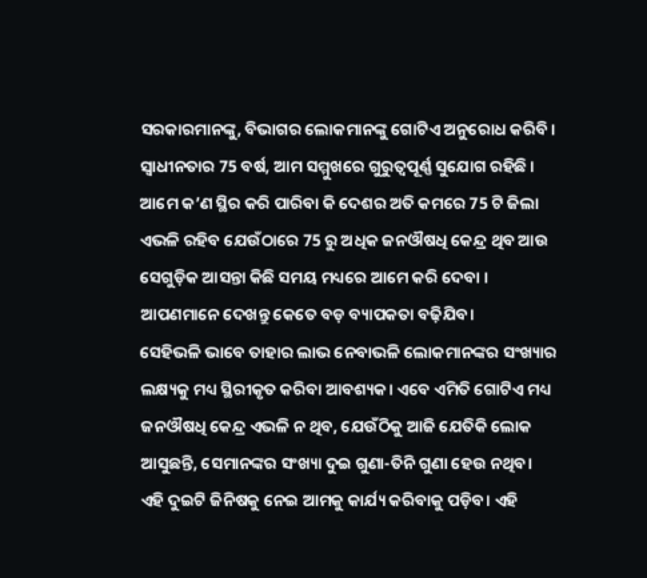ସରକାରମାନଙ୍କୁ, ବିଭାଗର ଲୋକମାନଙ୍କୁ ଗୋଟିଏ ଅନୁରୋଧ କରିବି । ସ୍ୱାଧୀନତାର 75 ବର୍ଷ, ଆମ ସମ୍ମୁଖରେ ଗୁରୁତ୍ୱପୂର୍ଣ୍ଣ ସୁଯୋଗ ରହିଛି । ଆମେ କ’ଣ ସ୍ଥିର କରି ପାରିବା କି ଦେଶର ଅତି କମରେ 75 ଟି ଜିଲା ଏଭଳି ରହିବ ଯେଉଁଠାରେ 75 ରୁ ଅଧିକ ଜନଔଷଧି କେନ୍ଦ୍ର ଥିବ ଆଉ ସେଗୁଡ଼ିକ ଆସନ୍ତା କିଛି ସମୟ ମଧ୍ୟରେ ଆମେ କରି ଦେବା । ଆପଣମାନେ ଦେଖନ୍ତୁ କେତେ ବଡ଼ ବ୍ୟାପକତା ବଢ଼ିଯିବ।
ସେହିଭଳି ଭାବେ ତାହାର ଲାଭ ନେବାଭଳି ଲୋକମାନଙ୍କର ସଂଖ୍ୟାର ଲକ୍ଷ୍ୟକୁ ମଧ୍ୟ ସ୍ଥିରୀକୃତ କରିବା ଆବଶ୍ୟକ। ଏବେ ଏମିତି ଗୋଟିଏ ମଧ୍ୟ ଜନଔଷଧି କେନ୍ଦ୍ର ଏଭଳି ନ ଥିବ, ଯେଉଁଠିକୁ ଆଜି ଯେତିକି ଲୋକ ଆସୁଛନ୍ତି, ସେମାନଙ୍କର ସଂଖ୍ୟା ଦୁଇ ଗୁଣା-ତିନି ଗୁଣା ହେଉ ନଥିବ। ଏହି ଦୁଇଟି ଜିନିଷକୁ ନେଇ ଆମକୁ କାର୍ଯ୍ୟ କରିବାକୁ ପଡ଼ିବ। ଏହି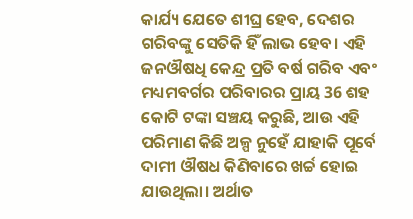କାର୍ଯ୍ୟ ଯେତେ ଶୀଘ୍ର ହେବ, ଦେଶର ଗରିବଙ୍କୁ ସେତିକି ହିଁ ଲାଭ ହେବ। ଏହି ଜନଔଷଧି କେନ୍ଦ୍ର ପ୍ରତି ବର୍ଷ ଗରିବ ଏବଂ ମଧ୍ୟମବର୍ଗର ପରିବାରର ପ୍ରାୟ 36 ଶହ କୋଟି ଟଙ୍କା ସଞ୍ଚୟ କରୁଛି, ଆଉ ଏହି ପରିମାଣ କିଛି ଅଳ୍ପ ନୁହେଁ ଯାହାକି ପୂର୍ବେ ଦାମୀ ଔଷଧ କିଣିବାରେ ଖର୍ଚ୍ଚ ହୋଇ ଯାଉଥିଲା। ଅର୍ଥାତ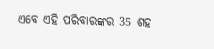ଏବେ ଏହି ପରିବାରଙ୍କର 35 ଶହ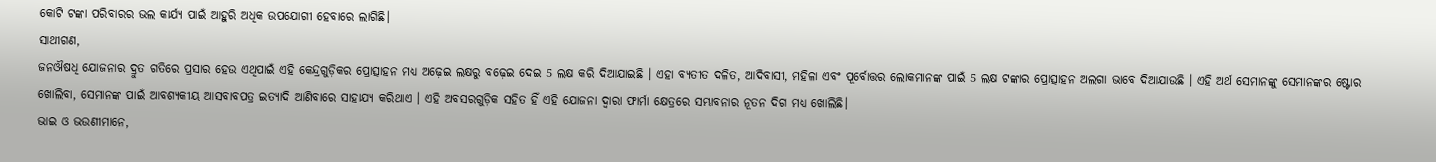କୋଟି ଟଙ୍କା ପରିବାରର ଭଲ କାର୍ଯ୍ୟ ପାଇଁ ଆହୁରି ଅଧିକ ଉପଯୋଗୀ ହେବାରେ ଲାଗିଛି।
ସାଥୀଗଣ,
ଜନଔଷଧି ଯୋଜନାର ଦ୍ରୁତ ଗତିରେ ପ୍ରସାର ହେଉ ଏଥିପାଇଁ ଏହି କେନ୍ଦ୍ରଗୁଡ଼ିକର ପ୍ରୋତ୍ସାହନ ମଧ୍ୟ ଅଢ଼େଇ ଲକ୍ଷରୁ ବଢ଼େଇ ଦେଇ 5 ଲକ୍ଷ କରି ଦିଆଯାଇଛି । ଏହା ବ୍ୟତୀତ ଦଳିତ, ଆଦିବାସୀ, ମହିଳା ଏବଂ ପୂର୍ବୋତ୍ତର ଲୋକମାନଙ୍କ ପାଇଁ 5 ଲକ୍ଷ ଟଙ୍କାର ପ୍ରୋତ୍ସାହନ ଅଲଗା ଭାବେ ଦିଆଯାଉଛି । ଏହି ଅର୍ଥ ସେମାନଙ୍କୁ ସେମାନଙ୍କର ଷ୍ଟୋର ଖୋଲିବା, ସେମାନଙ୍କ ପାଇଁ ଆବଶ୍ୟକୀୟ ଆସବାବପତ୍ର ଇତ୍ୟାଦି ଆଣିବାରେ ସାହାଯ୍ୟ କରିଥାଏ । ଏହି ଅବସରଗୁଡ଼ିକ ସହିତ ହିଁ ଏହି ଯୋଜନା ଦ୍ୱାରା ଫାର୍ମା କ୍ଷେତ୍ରରେ ସମ୍ଭାବନାର ନୂତନ ଦିଗ ମଧ୍ୟ ଖୋଲିଛି।
ଭାଇ ଓ ଭଉଣୀମାନେ,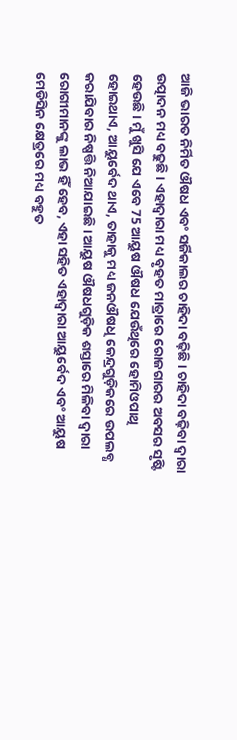ଆଜି ଭାରତ ନିର୍ମିତ ଔଷଧ ଏବଂ ସର୍ଜିକାଲର ଚାହିଦା ବଢ଼ିଛି । ଚାହିଦା ବଢ଼ିବା ଦ୍ୱାରା ଉତ୍ପାଦନ ମଧ୍ୟ ବଢୁଛି । ଏହାଦ୍ୱାରା ମଧ୍ୟ ବୃହତ ମାତ୍ରାରେ ରୋଜଗାରର ଅବସର ସୃଷ୍ଟି ହେଉଛି। ମୁଁ ଖୁସି ଯେ ଏବେ 75 ଆୟୁଷ ଔଷଧ ଯେଉଁଥିରେ ହୋମିଓପାଥି ହୋଇଥାଏ, ଆୟୁର୍ବେଦ ଥାଏ, ତାହାକୁ ମଧ୍ୟ ଜନଔଷଧି କେନ୍ଦ୍ରଗୁଡ଼ିକରେ ଉପଲବ୍ଧ କରାଯିବାର ନିଷ୍ପତ୍ତି ନିଆଯାଇଛି । ଆୟୁଷ ଔଷଧଗୁଡ଼ିକ ଶସ୍ତାରେ ମିଳିବା ଦ୍ୱାରା ରୋଗୀମାନଙ୍କୁ ଲାଭ ହିଁ ହେବ, ଏହା ସହିତ ଏହାଦ୍ୱାରା ଆୟୁର୍ବେଦ ଏବଂ ଆୟୁଷ ମେଡିସିନ କ୍ଷେତ୍ରରେ ମଧ୍ୟ ବହୁତ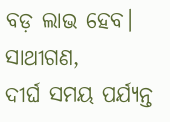ବଡ଼ ଲାଭ ହେବ।
ସାଥୀଗଣ,
ଦୀର୍ଘ ସମୟ ପର୍ଯ୍ୟନ୍ତ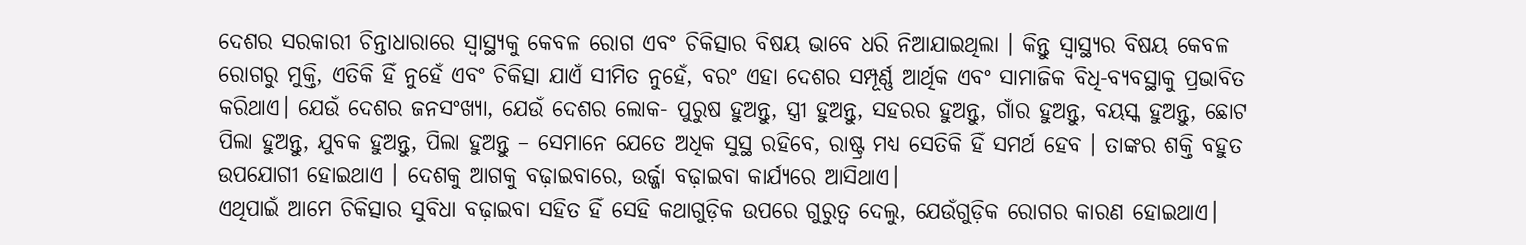ଦେଶର ସରକାରୀ ଚିନ୍ତାଧାରାରେ ସ୍ୱାସ୍ଥ୍ୟକୁ କେବଳ ରୋଗ ଏବଂ ଚିକିତ୍ସାର ବିଷୟ ଭାବେ ଧରି ନିଆଯାଇଥିଲା । କିନ୍ତୁ ସ୍ୱାସ୍ଥ୍ୟର ବିଷୟ କେବଳ ରୋଗରୁ ମୁକ୍ତି, ଏତିକି ହିଁ ନୁହେଁ ଏବଂ ଚିକିତ୍ସା ଯାଏଁ ସୀମିତ ନୁହେଁ, ବରଂ ଏହା ଦେଶର ସମ୍ପୂର୍ଣ୍ଣ ଆର୍ଥିକ ଏବଂ ସାମାଜିକ ବିଧି-ବ୍ୟବସ୍ଥାକୁ ପ୍ରଭାବିତ କରିଥାଏ। ଯେଉଁ ଦେଶର ଜନସଂଖ୍ୟା, ଯେଉଁ ଦେଶର ଲୋକ- ପୁରୁଷ ହୁଅନ୍ତୁ, ସ୍ତ୍ରୀ ହୁଅନ୍ତୁ, ସହରର ହୁଅନ୍ତୁ, ଗାଁର ହୁଅନ୍ତୁ, ବୟସ୍କ ହୁଅନ୍ତୁ, ଛୋଟ ପିଲା ହୁଅନ୍ତୁ, ଯୁବକ ହୁଅନ୍ତୁ, ପିଲା ହୁଅନ୍ତୁ – ସେମାନେ ଯେତେ ଅଧିକ ସୁସ୍ଥ ରହିବେ, ରାଷ୍ଟ୍ର ମଧ୍ୟ ସେତିକି ହିଁ ସମର୍ଥ ହେବ । ତାଙ୍କର ଶକ୍ତି ବହୁତ ଉପଯୋଗୀ ହୋଇଥାଏ । ଦେଶକୁ ଆଗକୁ ବଢ଼ାଇବାରେ, ଉର୍ଜ୍ଜା ବଢ଼ାଇବା କାର୍ଯ୍ୟରେ ଆସିଥାଏ।
ଏଥିପାଇଁ ଆମେ ଚିକିତ୍ସାର ସୁବିଧା ବଢ଼ାଇବା ସହିତ ହିଁ ସେହି କଥାଗୁଡ଼ିକ ଉପରେ ଗୁରୁତ୍ୱ ଦେଲୁ, ଯେଉଁଗୁଡ଼ିକ ରୋଗର କାରଣ ହୋଇଥାଏ।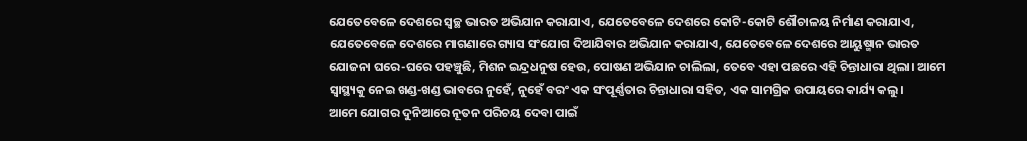ଯେତେବେଳେ ଦେଶରେ ସ୍ୱଚ୍ଛ ଭାରତ ଅଭିଯାନ କରାଯାଏ, ଯେତେବେଳେ ଦେଶରେ କୋଟି-କୋଟି ଶୌଚାଳୟ ନିର୍ମାଣ କରାଯାଏ, ଯେତେବେଳେ ଦେଶରେ ମାଗଣାରେ ଗ୍ୟାସ ସଂଯୋଗ ଦିଆଯିବାର ଅଭିଯାନ କରାଯାଏ, ଯେତେବେଳେ ଦେଶରେ ଆୟୁଷ୍ମାନ ଭାରତ ଯୋଜନା ଘରେ-ଘରେ ପହଞ୍ଚୁଛି, ମିଶନ ଇନ୍ଦ୍ରଧନୁଷ ହେଉ, ପୋଷଣ ଅଭିଯାନ ଚାଲିଲା, ତେବେ ଏହା ପଛରେ ଏହି ଚିନ୍ତାଧାରା ଥିଲା। ଆମେ ସ୍ୱାସ୍ଥ୍ୟକୁ ନେଇ ଖଣ୍ଡ-ଖଣ୍ଡ ଭାବରେ ନୁହେଁ, ନୁହେଁ ବରଂ ଏକ ସଂପୂର୍ଣ୍ଣତାର ଚିନ୍ତାଧାରା ସହିତ, ଏକ ସାମଗ୍ରିକ ଉପାୟରେ କାର୍ଯ୍ୟ କଲୁ।
ଆମେ ଯୋଗର ଦୁନିଆରେ ନୂତନ ପରିଚୟ ଦେବା ପାଇଁ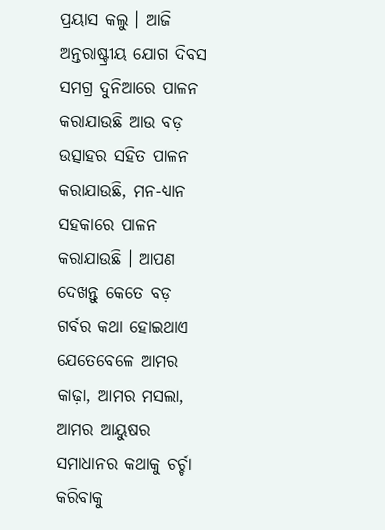ପ୍ରୟାସ କଲୁ । ଆଜି ଅନ୍ତରାଷ୍ଟ୍ରୀୟ ଯୋଗ ଦିବସ ସମଗ୍ର ଦୁନିଆରେ ପାଳନ କରାଯାଉଛି ଆଉ ବଡ଼ ଉତ୍ସାହର ସହିତ ପାଳନ କରାଯାଉଛି, ମନ-ଧ୍ୟାନ ସହକାରେ ପାଳନ କରାଯାଉଛି । ଆପଣ ଦେଖନ୍ତୁ କେତେ ବଡ଼ ଗର୍ବର କଥା ହୋଇଥାଏ ଯେତେବେଳେ ଆମର କାଢ଼ା, ଆମର ମସଲା, ଆମର ଆୟୁଷର ସମାଧାନର କଥାକୁ ଚର୍ଚ୍ଚା କରିବାକୁ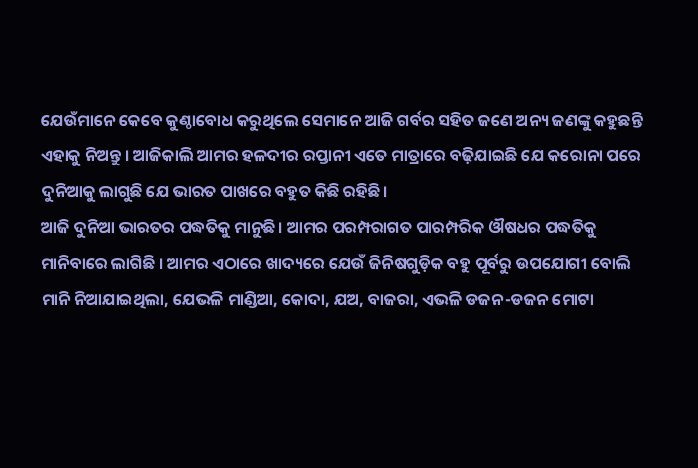ଯେଉଁମାନେ କେବେ କୁଣ୍ଠାବୋଧ କରୁଥିଲେ ସେମାନେ ଆଜି ଗର୍ବର ସହିତ ଜଣେ ଅନ୍ୟ ଜଣଙ୍କୁ କହୁଛନ୍ତି ଏହାକୁ ନିଅନ୍ତୁ । ଆଜିକାଲି ଆମର ହଳଦୀର ରପ୍ତାନୀ ଏତେ ମାତ୍ରାରେ ବଢ଼ିଯାଇଛି ଯେ କରୋନା ପରେ ଦୁନିଆକୁ ଲାଗୁଛି ଯେ ଭାରତ ପାଖରେ ବହୁତ କିଛି ରହିଛି।
ଆଜି ଦୁନିଆ ଭାରତର ପଦ୍ଧତିକୁ ମାନୁଛି। ଆମର ପରମ୍ପରାଗତ ପାରମ୍ପରିକ ଔଷଧର ପଦ୍ଧତିକୁ ମାନିବାରେ ଲାଗିଛି । ଆମର ଏଠାରେ ଖାଦ୍ୟରେ ଯେଉଁ ଜିନିଷଗୁଡ଼ିକ ବହୁ ପୂର୍ବରୁ ଉପଯୋଗୀ ବୋଲି ମାନି ନିଆଯାଇଥିଲା, ଯେଭଳି ମାଣ୍ଡିଆ, କୋଦା, ଯଅ, ବାଜରା, ଏଭଳି ଡଜନ-ଡଜନ ମୋଟା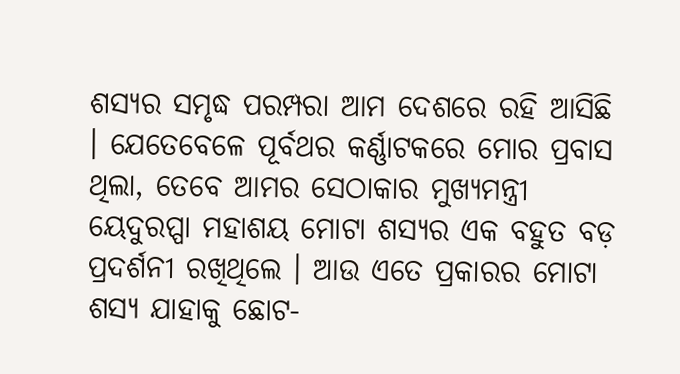ଶସ୍ୟର ସମୃଦ୍ଧ ପରମ୍ପରା ଆମ ଦେଶରେ ରହି ଆସିଛି । ଯେତେବେଳେ ପୂର୍ବଥର କର୍ଣ୍ଣାଟକରେ ମୋର ପ୍ରବାସ ଥିଲା, ତେବେ ଆମର ସେଠାକାର ମୁଖ୍ୟମନ୍ତ୍ରୀ ୟେଦୁରପ୍ପା ମହାଶୟ ମୋଟା ଶସ୍ୟର ଏକ ବହୁତ ବଡ଼ ପ୍ରଦର୍ଶନୀ ରଖିଥିଲେ । ଆଉ ଏତେ ପ୍ରକାରର ମୋଟା ଶସ୍ୟ ଯାହାକୁ ଛୋଟ-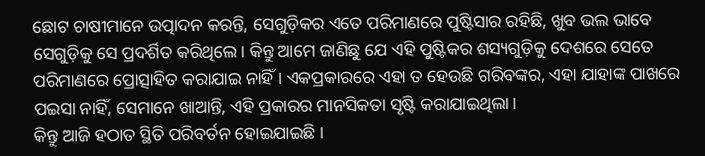ଛୋଟ ଚାଷୀମାନେ ଉତ୍ପାଦନ କରନ୍ତି, ସେଗୁଡ଼ିକର ଏତେ ପରିମାଣରେ ପୁଷ୍ଟିସାର ରହିଛି, ଖୁବ ଭଲ ଭାବେ ସେଗୁଡ଼ିକୁ ସେ ପ୍ରଦର୍ଶିତ କରିଥିଲେ। କିନ୍ତୁ ଆମେ ଜାଣିଛୁ ଯେ ଏହି ପୁଷ୍ଟିକର ଶସ୍ୟଗୁଡ଼ିକୁ ଦେଶରେ ସେତେ ପରିମାଣରେ ପ୍ରୋତ୍ସାହିତ କରାଯାଇ ନାହିଁ । ଏକପ୍ରକାରରେ ଏହା ତ ହେଉଛି ଗରିବଙ୍କର, ଏହା ଯାହାଙ୍କ ପାଖରେ ପଇସା ନାହିଁ, ସେମାନେ ଖାଆନ୍ତି, ଏହି ପ୍ରକାରର ମାନସିକତା ସୃଷ୍ଟି କରାଯାଇଥିଲା।
କିନ୍ତୁ ଆଜି ହଠାତ ସ୍ଥିତି ପରିବର୍ତନ ହୋଇଯାଇଛି ।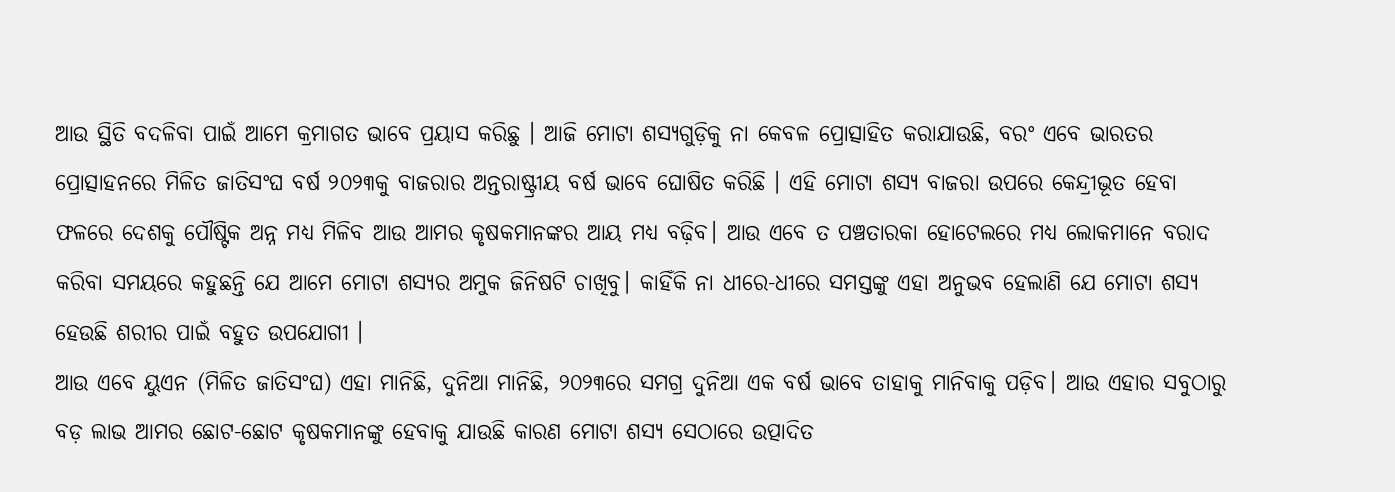ଆଉ ସ୍ଥିତି ବଦଳିବା ପାଇଁ ଆମେ କ୍ରମାଗତ ଭାବେ ପ୍ରୟାସ କରିଛୁ । ଆଜି ମୋଟା ଶସ୍ୟଗୁଡ଼ିକୁ ନା କେବଳ ପ୍ରୋତ୍ସାହିତ କରାଯାଉଛି, ବରଂ ଏବେ ଭାରତର ପ୍ରୋତ୍ସାହନରେ ମିଳିତ ଜାତିସଂଘ ବର୍ଷ ୨୦୨୩କୁ ବାଜରାର ଅନ୍ତରାଷ୍ଟ୍ରୀୟ ବର୍ଷ ଭାବେ ଘୋଷିତ କରିଛି । ଏହି ମୋଟା ଶସ୍ୟ ବାଜରା ଉପରେ କେନ୍ଦ୍ରୀଭୂତ ହେବା ଫଳରେ ଦେଶକୁ ପୌଷ୍ଟିକ ଅନ୍ନ ମଧ୍ୟ ମିଳିବ ଆଉ ଆମର କୃଷକମାନଙ୍କର ଆୟ ମଧ୍ୟ ବଢ଼ିବ। ଆଉ ଏବେ ତ ପଞ୍ଚତାରକା ହୋଟେଲରେ ମଧ୍ୟ ଲୋକମାନେ ବରାଦ କରିବା ସମୟରେ କହୁଛନ୍ତି ଯେ ଆମେ ମୋଟା ଶସ୍ୟର ଅମୁକ ଜିନିଷଟି ଚାଖିବୁ। କାହିଁକି ନା ଧୀରେ-ଧୀରେ ସମସ୍ତଙ୍କୁ ଏହା ଅନୁଭବ ହେଲାଣି ଯେ ମୋଟା ଶସ୍ୟ ହେଉଛି ଶରୀର ପାଇଁ ବହୁତ ଉପଯୋଗୀ ।
ଆଉ ଏବେ ୟୁଏନ (ମିଳିତ ଜାତିସଂଘ) ଏହା ମାନିଛି, ଦୁନିଆ ମାନିଛି, ୨୦୨୩ରେ ସମଗ୍ର ଦୁନିଆ ଏକ ବର୍ଷ ଭାବେ ତାହାକୁ ମାନିବାକୁ ପଡ଼ିବ। ଆଉ ଏହାର ସବୁଠାରୁ ବଡ଼ ଲାଭ ଆମର ଛୋଟ-ଛୋଟ କୃଷକମାନଙ୍କୁ ହେବାକୁ ଯାଉଛି କାରଣ ମୋଟା ଶସ୍ୟ ସେଠାରେ ଉତ୍ପାଦିତ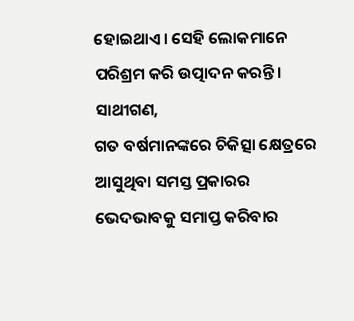ହୋଇଥାଏ। ସେହି ଲୋକମାନେ ପରିଶ୍ରମ କରି ଉତ୍ପାଦନ କରନ୍ତି।
ସାଥୀଗଣ,
ଗତ ବର୍ଷମାନଙ୍କରେ ଚିକିତ୍ସା କ୍ଷେତ୍ରରେ ଆସୁଥିବା ସମସ୍ତ ପ୍ରକାରର ଭେଦଭାବକୁ ସମାପ୍ତ କରିବାର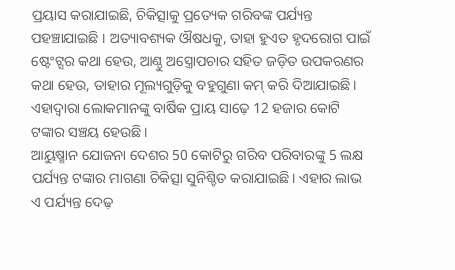ପ୍ରୟାସ କରାଯାଇଛି, ଚିକିତ୍ସାକୁ ପ୍ରତ୍ୟେକ ଗରିବଙ୍କ ପର୍ଯ୍ୟନ୍ତ ପହଞ୍ଚାଯାଇଛି । ଅତ୍ୟାବଶ୍ୟକ ଔଷଧକୁ, ତାହା ହୁଏତ ହୃଦରୋଗ ପାଇଁ ଷ୍ଟେଂଟ୍ସର କଥା ହେଉ, ଆଣ୍ଠୁ ଅସ୍ତ୍ରୋପଚାର ସହିତ ଜଡ଼ିତ ଉପକରଣର କଥା ହେଉ, ତାହାର ମୂଲ୍ୟଗୁଡ଼ିକୁ ବହୁଗୁଣା କମ୍ କରି ଦିଆଯାଇଛି। ଏହାଦ୍ୱାରା ଲୋକମାନଙ୍କୁ ବାର୍ଷିକ ପ୍ରାୟ ସାଢ଼େ 12 ହଜାର କୋଟି ଟଙ୍କାର ସଞ୍ଚୟ ହେଉଛି।
ଆୟୁଷ୍ମାନ ଯୋଜନା ଦେଶର 50 କୋଟିରୁ ଗରିବ ପରିବାରଙ୍କୁ 5 ଲକ୍ଷ ପର୍ଯ୍ୟନ୍ତ ଟଙ୍କାର ମାଗଣା ଚିକିତ୍ସା ସୁନିଶ୍ଚିତ କରାଯାଇଛି। ଏହାର ଲାଭ ଏ ପର୍ଯ୍ୟନ୍ତ ଦେଢ଼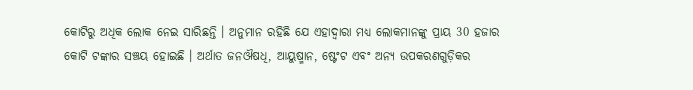କୋଟିରୁ ଅଧିକ ଲୋକ ନେଇ ସାରିଛନ୍ତି । ଅନୁମାନ ରହିଛି ଯେ ଏହାଦ୍ୱାରା ମଧ୍ୟ ଲୋକମାନଙ୍କୁ ପ୍ରାୟ 30 ହଜାର କୋଟି ଟଙ୍କାର ସଞ୍ଚୟ ହୋଇଛି । ଅର୍ଥାତ ଜନଔଷଧି, ଆୟୁଷ୍ମାନ, ଷ୍ଟେଂଟ ଏବଂ ଅନ୍ୟ ଉପକରଣଗୁଡ଼ିକର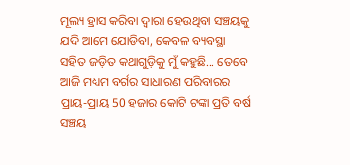ମୂଲ୍ୟ ହ୍ରାସ କରିବା ଦ୍ୱାରା ହେଉଥିବା ସଞ୍ଚୟକୁ ଯଦି ଆମେ ଯୋଡିବା, କେବଳ ବ୍ୟବସ୍ଥା ସହିତ ଜଡ଼ିତ କଥାଗୁଡ଼ିକୁ ମୁଁ କହୁଛି... ତେବେ ଆଜି ମଧ୍ୟମ ବର୍ଗର ସାଧାରଣ ପରିବାରର ପ୍ରାୟ-ପ୍ରାୟ 50 ହଜାର କୋଟି ଟଙ୍କା ପ୍ରତି ବର୍ଷ ସଞ୍ଚୟ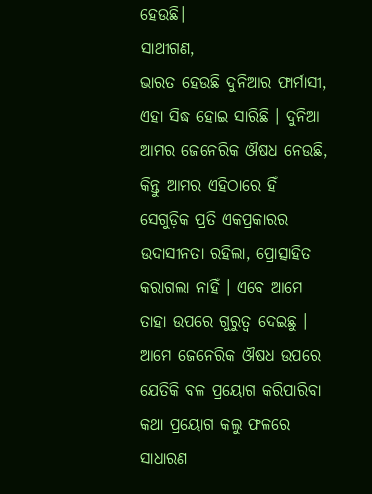ହେଉଛି।
ସାଥୀଗଣ,
ଭାରତ ହେଉଛି ଦୁନିଆର ଫାର୍ମାସୀ, ଏହା ସିଦ୍ଧ ହୋଇ ସାରିଛି । ଦୁନିଆ ଆମର ଜେନେରିକ ଔଷଧ ନେଉଛି, କିନ୍ତୁ ଆମର ଏହିଠାରେ ହିଁ ସେଗୁଡ଼ିକ ପ୍ରତି ଏକପ୍ରକାରର ଉଦାସୀନତା ରହିଲା, ପ୍ରୋତ୍ସାହିତ କରାଗଲା ନାହିଁ । ଏବେ ଆମେ ତାହା ଉପରେ ଗୁରୁତ୍ୱ ଦେଇଛୁ । ଆମେ ଜେନେରିକ ଔଷଧ ଉପରେ ଯେତିକି ବଳ ପ୍ରୟୋଗ କରିପାରିବା କଥା ପ୍ରୟୋଗ କଲୁ ଫଳରେ ସାଧାରଣ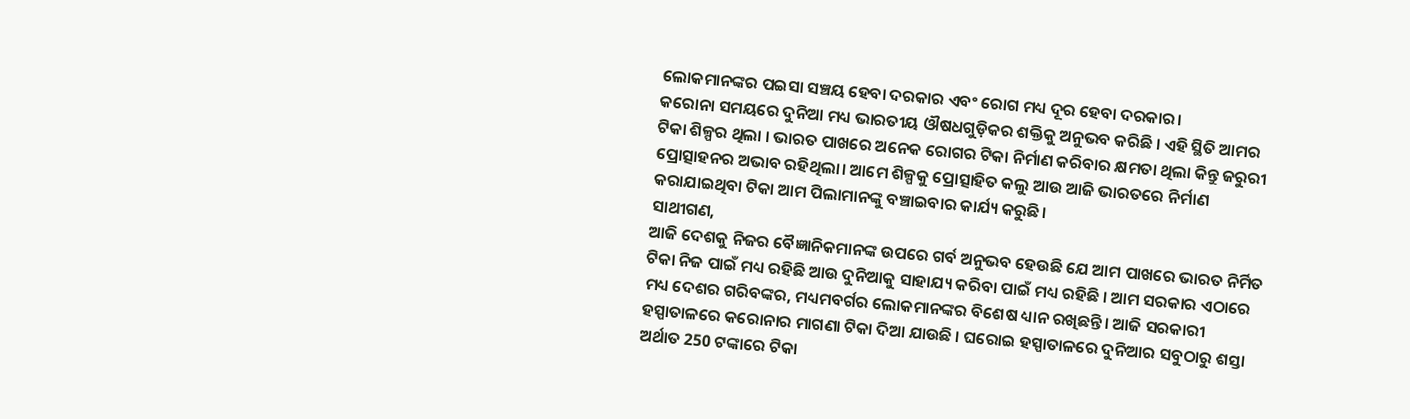ଲୋକମାନଙ୍କର ପଇସା ସଞ୍ଚୟ ହେବା ଦରକାର ଏବଂ ରୋଗ ମଧ୍ୟ ଦୂର ହେବା ଦରକାର।
କରୋନା ସମୟରେ ଦୁନିଆ ମଧ୍ୟ ଭାରତୀୟ ଔଷଧଗୁଡ଼ିକର ଶକ୍ତିକୁ ଅନୁଭବ କରିଛି । ଏହି ସ୍ଥିତି ଆମର ଟିକା ଶିଳ୍ପର ଥିଲା । ଭାରତ ପାଖରେ ଅନେକ ରୋଗର ଟିକା ନିର୍ମାଣ କରିବାର କ୍ଷମତା ଥିଲା କିନ୍ତୁ ଜରୁରୀ ପ୍ରୋତ୍ସାହନର ଅଭାବ ରହିଥିଲା। ଆମେ ଶିଳ୍ପକୁ ପ୍ରୋତ୍ସାହିତ କଲୁ ଆଉ ଆଜି ଭାରତରେ ନିର୍ମାଣ କରାଯାଇଥିବା ଟିକା ଆମ ପିଲାମାନଙ୍କୁ ବଞ୍ଚାଇବାର କାର୍ଯ୍ୟ କରୁଛି।
ସାଥୀଗଣ,
ଆଜି ଦେଶକୁ ନିଜର ବୈଜ୍ଞାନିକମାନଙ୍କ ଉପରେ ଗର୍ବ ଅନୁଭବ ହେଉଛି ଯେ ଆମ ପାଖରେ ଭାରତ ନିର୍ମିତ ଟିକା ନିଜ ପାଇଁ ମଧ୍ୟ ରହିଛି ଆଉ ଦୁନିଆକୁ ସାହାଯ୍ୟ କରିବା ପାଇଁ ମଧ୍ୟ ରହିଛି । ଆମ ସରକାର ଏଠାରେ ମଧ୍ୟ ଦେଶର ଗରିବଙ୍କର, ମଧ୍ୟମବର୍ଗର ଲୋକମାନଙ୍କର ବିଶେଷ ଧ୍ୟାନ ରଖିଛନ୍ତି। ଆଜି ସରକାରୀ ହସ୍ପାତାଳରେ କରୋନାର ମାଗଣା ଟିକା ଦିଆ ଯାଉଛି । ଘରୋଇ ହସ୍ପାତାଳରେ ଦୁନିଆର ସବୁଠାରୁ ଶସ୍ତା ଅର୍ଥାତ 250 ଟଙ୍କାରେ ଟିକା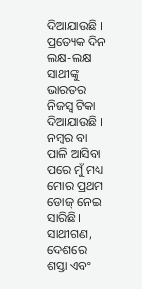ଦିଆଯାଉଛି । ପ୍ରତ୍ୟେକ ଦିନ ଲକ୍ଷ-ଲକ୍ଷ ସାଥୀଙ୍କୁ ଭାରତର ନିଜସ୍ୱ ଟିକା ଦିଆଯାଉଛି । ନମ୍ବର ବା ପାଳି ଆସିବା ପରେ ମୁଁ ମଧ୍ୟ ମୋର ପ୍ରଥମ ଡୋଜ୍ ନେଇ ସାରିଛି।
ସାଥୀଗଣ,
ଦେଶରେ ଶସ୍ତା ଏବଂ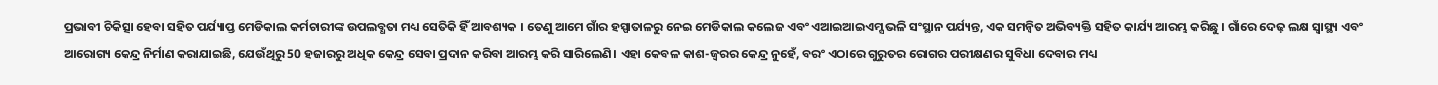ପ୍ରଭାବୀ ଚିକିତ୍ସା ହେବା ସହିତ ପର୍ଯ୍ୟାପ୍ତ ମେଡିକାଲ କର୍ମଚାରୀଙ୍କ ଉପଲବ୍ଧତା ମଧ୍ୟ ସେତିକି ହିଁ ଆବଶ୍ୟକ । ତେଣୁ ଆମେ ଗାଁର ହସ୍ପାତାଳରୁ ନେଇ ମେଡିକାଲ କଲେଜ ଏବଂ ଏଆଇଆଇଏମ୍ସ ଭଳି ସଂସ୍ଥାନ ପର୍ଯ୍ୟନ୍ତ, ଏକ ସମନ୍ୱିତ ଅଭିବ୍ୟକ୍ତି ସହିତ କାର୍ଯ୍ୟ ଆରମ୍ଭ କରିଛୁ । ଗାଁରେ ଦେଢ଼ ଲକ୍ଷ ସ୍ୱାସ୍ଥ୍ୟ ଏବଂ ଆରୋଗ୍ୟ କେନ୍ଦ୍ର ନିର୍ମାଣ କରାଯାଇଛି, ଯେଉଁଥିରୁ 50 ହଜାରରୁ ଅଧିକ କେନ୍ଦ୍ର ସେବା ପ୍ରଦାନ କରିବା ଆରମ୍ଭ କରି ସାରିଲେଣି। ଏହା କେବଳ କାଶ-ଜ୍ୱରର କେନ୍ଦ୍ର ନୁହେଁ, ବରଂ ଏଠାରେ ଗୁରୁତର ରୋଗର ପରୀକ୍ଷଣର ସୁବିଧା ଦେବାର ମଧ୍ୟ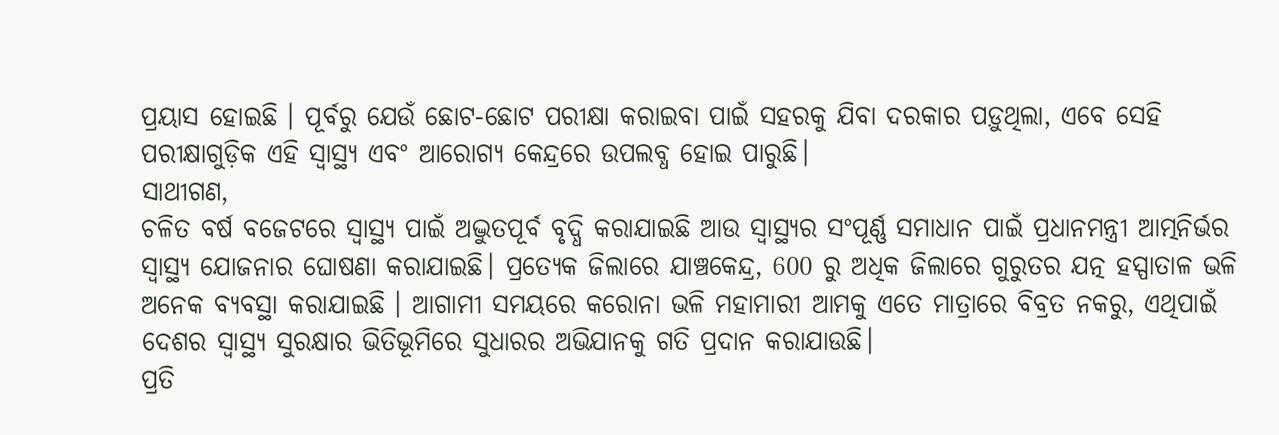ପ୍ରୟାସ ହୋଇଛି । ପୂର୍ବରୁ ଯେଉଁ ଛୋଟ-ଛୋଟ ପରୀକ୍ଷା କରାଇବା ପାଇଁ ସହରକୁ ଯିବା ଦରକାର ପଡ଼ୁଥିଲା, ଏବେ ସେହି ପରୀକ୍ଷାଗୁଡ଼ିକ ଏହି ସ୍ୱାସ୍ଥ୍ୟ ଏବଂ ଆରୋଗ୍ୟ କେନ୍ଦ୍ରରେ ଉପଲବ୍ଧ ହୋଇ ପାରୁଛି।
ସାଥୀଗଣ,
ଚଳିତ ବର୍ଷ ବଜେଟରେ ସ୍ୱାସ୍ଥ୍ୟ ପାଇଁ ଅଦ୍ଭୁତପୂର୍ବ ବୃଦ୍ଧି କରାଯାଇଛି ଆଉ ସ୍ୱାସ୍ଥ୍ୟର ସଂପୂର୍ଣ୍ଣ ସମାଧାନ ପାଇଁ ପ୍ରଧାନମନ୍ତ୍ରୀ ଆତ୍ମନିର୍ଭର ସ୍ୱାସ୍ଥ୍ୟ ଯୋଜନାର ଘୋଷଣା କରାଯାଇଛି। ପ୍ରତ୍ୟେକ ଜିଲାରେ ଯାଞ୍ଚକେନ୍ଦ୍ର, 600 ରୁ ଅଧିକ ଜିଲାରେ ଗୁରୁତର ଯତ୍ନ ହସ୍ପାତାଳ ଭଳି ଅନେକ ବ୍ୟବସ୍ଥା କରାଯାଇଛି । ଆଗାମୀ ସମୟରେ କରୋନା ଭଳି ମହାମାରୀ ଆମକୁ ଏତେ ମାତ୍ରାରେ ବିବ୍ରତ ନକରୁ, ଏଥିପାଇଁ ଦେଶର ସ୍ୱାସ୍ଥ୍ୟ ସୁରକ୍ଷାର ଭିତିଭୂମିରେ ସୁଧାରର ଅଭିଯାନକୁ ଗତି ପ୍ରଦାନ କରାଯାଉଛି।
ପ୍ରତି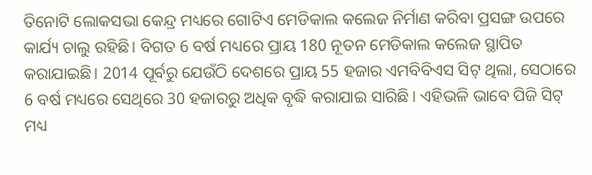ତିନୋଟି ଲୋକସଭା କେନ୍ଦ୍ର ମଧ୍ୟରେ ଗୋଟିଏ ମେଡିକାଲ କଲେଜ ନିର୍ମାଣ କରିବା ପ୍ରସଙ୍ଗ ଉପରେ କାର୍ଯ୍ୟ ଚାଲୁ ରହିଛି। ବିଗତ 6 ବର୍ଷ ମଧ୍ୟରେ ପ୍ରାୟ 180 ନୂତନ ମେଡିକାଲ କଲେଜ ସ୍ଥାପିତ କରାଯାଇଛି। 2014 ପୂର୍ବରୁ ଯେଉଁଠି ଦେଶରେ ପ୍ରାୟ 55 ହଜାର ଏମବିବିଏସ ସିଟ୍ ଥିଲା, ସେଠାରେ 6 ବର୍ଷ ମଧ୍ୟରେ ସେଥିରେ 30 ହଜାରରୁ ଅଧିକ ବୃଦ୍ଧି କରାଯାଇ ସାରିଛି । ଏହିଭଳି ଭାବେ ପିଜି ସିଟ୍ ମଧ୍ୟ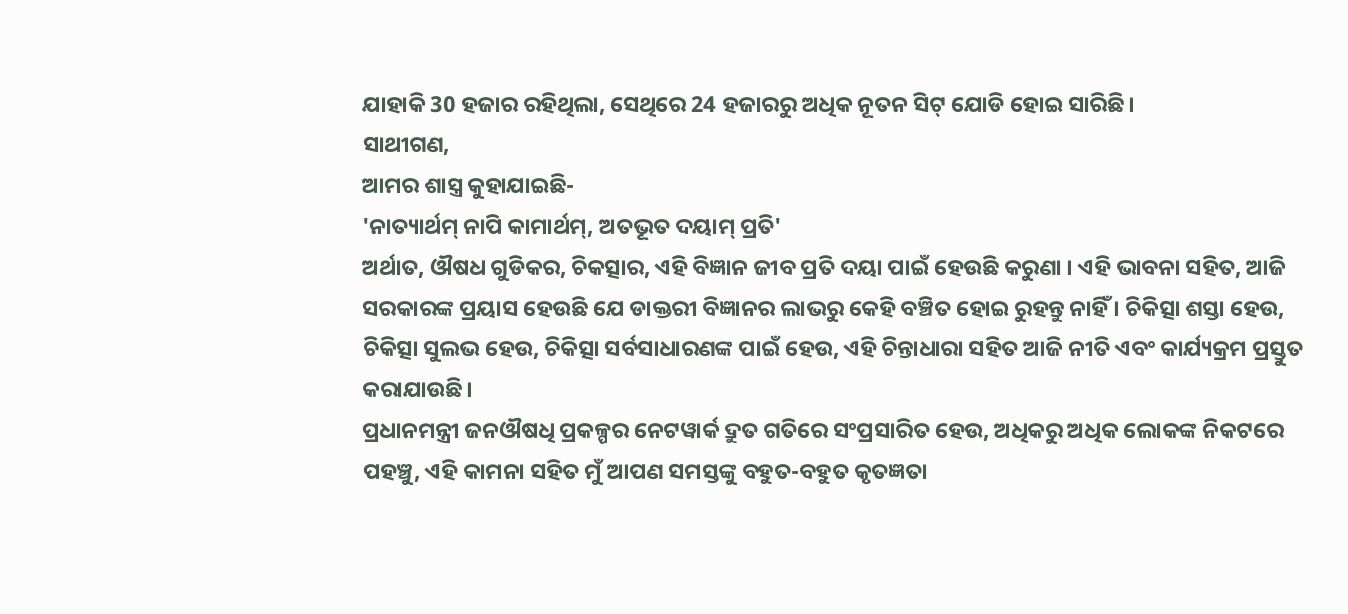ଯାହାକି 30 ହଜାର ରହିଥିଲା, ସେଥିରେ 24 ହଜାରରୁ ଅଧିକ ନୂତନ ସିଟ୍ ଯୋଡି ହୋଇ ସାରିଛି।
ସାଥୀଗଣ,
ଆମର ଶାସ୍ତ୍ର କୁହାଯାଇଛି-
'ନାତ୍ୟାର୍ଥମ୍ ନାପି କାମାର୍ଥମ୍, ଅତଭୂତ ଦୟାମ୍ ପ୍ରତି'
ଅର୍ଥାତ, ଔଷଧ ଗୁଡିକର, ଚିକତ୍ସାର, ଏହି ବିଜ୍ଞାନ ଜୀବ ପ୍ରତି ଦୟା ପାଇଁ ହେଉଛି କରୁଣା । ଏହି ଭାବନା ସହିତ, ଆଜି ସରକାରଙ୍କ ପ୍ରୟାସ ହେଉଛି ଯେ ଡାକ୍ତରୀ ବିଜ୍ଞାନର ଲାଭରୁ କେହି ବଞ୍ଚିତ ହୋଇ ରୁହନ୍ତୁ ନାହିଁ । ଚିକିତ୍ସା ଶସ୍ତା ହେଉ, ଚିକିତ୍ସା ସୁଲଭ ହେଉ, ଚିକିତ୍ସା ସର୍ବସାଧାରଣଙ୍କ ପାଇଁ ହେଉ, ଏହି ଚିନ୍ତାଧାରା ସହିତ ଆଜି ନୀତି ଏବଂ କାର୍ଯ୍ୟକ୍ରମ ପ୍ରସ୍ତୁତ କରାଯାଉଛି।
ପ୍ରଧାନମନ୍ତ୍ରୀ ଜନଔଷଧି ପ୍ରକଳ୍ପର ନେଟୱାର୍କ ଦ୍ରୁତ ଗତିରେ ସଂପ୍ରସାରିତ ହେଉ, ଅଧିକରୁ ଅଧିକ ଲୋକଙ୍କ ନିକଟରେ ପହଞ୍ଚୁ, ଏହି କାମନା ସହିତ ମୁଁ ଆପଣ ସମସ୍ତଙ୍କୁ ବହୁତ-ବହୁତ କୃତଜ୍ଞତା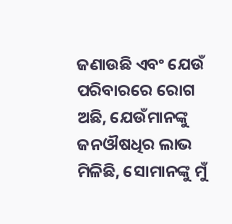ଜଣାଉଛି ଏବଂ ଯେଉଁ ପରିବାରରେ ରୋଗ ଅଛି, ଯେଉଁମାନଙ୍କୁ ଜନଔଷଧିର ଲାଭ ମିଳିଛି, ସୋମାନଙ୍କୁ ମୁଁ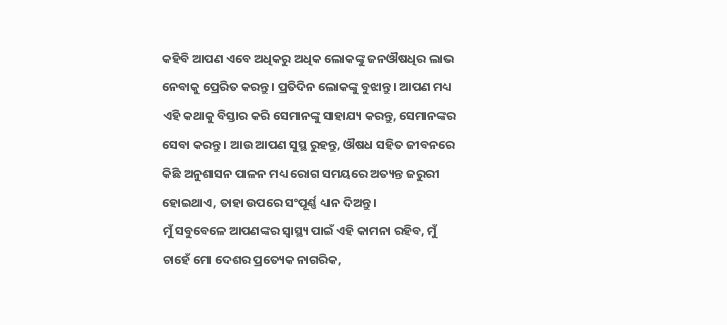କହିବି ଆପଣ ଏବେ ଅଧିକରୁ ଅଧିକ ଲୋକଙ୍କୁ ଜନଔଷଧିର ଲାଭ ନେବାକୁ ପ୍ରେରିତ କରନ୍ତୁ । ପ୍ରତିଦିନ ଲୋକଙ୍କୁ ବୁଝାନ୍ତୁ । ଆପଣ ମଧ୍ୟ ଏହି କଥାକୁ ବିସ୍ତାର କରି ସେମାନଙ୍କୁ ସାହାଯ୍ୟ କରନ୍ତୁ, ସେମାନଙ୍କର ସେବା କରନ୍ତୁ । ଆଉ ଆପଣ ସୁସ୍ଥ ରୁହନ୍ତୁ, ଔଷଧ ସହିତ ଜୀବନରେ କିଛି ଅନୁଶାସନ ପାଳନ ମଧ୍ୟ ରୋଗ ସମୟରେ ଅତ୍ୟନ୍ତ ଜରୁରୀ ହୋଇଥାଏ, ତାହା ଉପରେ ସଂପୂର୍ଣ୍ଣ ଧ୍ୟାନ ଦିଅନ୍ତୁ।
ମୁଁ ସବୁବେଳେ ଆପଣଙ୍କର ସ୍ୱାସ୍ଥ୍ୟ ପାଇଁ ଏହି କାମନା ରହିବ, ମୁଁ ଚାହେଁ ମୋ ଦେଶର ପ୍ରତ୍ୟେକ ନାଗରିକ,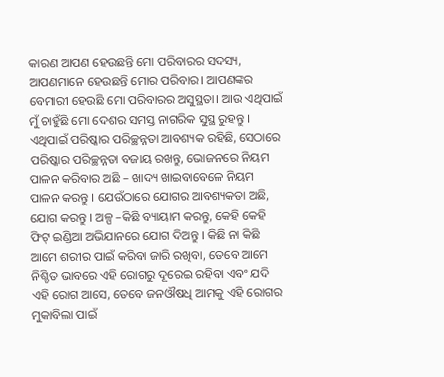କାରଣ ଆପଣ ହେଉଛନ୍ତି ମୋ ପରିବାରର ସଦସ୍ୟ, ଆପଣମାନେ ହେଉଛନ୍ତି ମୋର ପରିବାର। ଆପଣଙ୍କର ବେମାରୀ ହେଉଛି ମୋ ପରିବାରର ଅସୁସ୍ଥତା। ଆଉ ଏଥିପାଇଁ ମୁଁ ଚାହୁଁଛି ମୋ ଦେଶର ସମସ୍ତ ନାଗରିକ ସୁସ୍ଥ ରୁହନ୍ତୁ । ଏଥିପାଇଁ ପରିଷ୍କାର ପରିଚ୍ଛନ୍ନତା ଆବଶ୍ୟକ ରହିଛି, ସେଠାରେ ପରିଷ୍କାର ପରିଚ୍ଛନ୍ନତା ବଜାୟ ରଖନ୍ତୁ, ଭୋଜନରେ ନିୟମ ପାଳନ କରିବାର ଅଛି – ଖାଦ୍ୟ ଖାଇବାବେଳେ ନିୟମ ପାଳନ କରନ୍ତୁ । ଯେଉଁଠାରେ ଯୋଗର ଆବଶ୍ୟକତା ଅଛି, ଯୋଗ କରନ୍ତୁ । ଅଳ୍ପ –କିଛି ବ୍ୟାୟାମ କରନ୍ତୁ, କେହି କେହି ଫିଟ୍ ଇଣ୍ଡିଆ ଅଭିଯାନରେ ଯୋଗ ଦିଅନ୍ତୁ । କିଛି ନା କିଛି ଆମେ ଶରୀର ପାଇଁ କରିବା ଜାରି ରଖିବା, ତେବେ ଆମେ ନିଶ୍ଚିତ ଭାବରେ ଏହି ରୋଗରୁ ଦୂରେଇ ରହିବା ଏବଂ ଯଦି ଏହି ରୋଗ ଆସେ, ତେବେ ଜନଔଷଧି ଆମକୁ ଏହି ରୋଗର ମୁକାବିଲା ପାଇଁ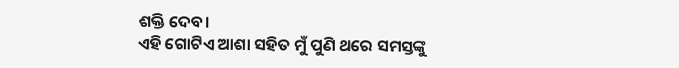ଶକ୍ତି ଦେବ।
ଏହି ଗୋଟିଏ ଆଶା ସହିତ ମୁଁ ପୁଣି ଥରେ ସମସ୍ତଙ୍କୁ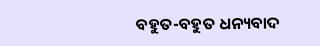ବହୁତ-ବହୁତ ଧନ୍ୟବାଦ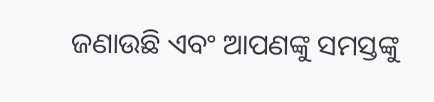ଜଣାଉଛି ଏବଂ ଆପଣଙ୍କୁ ସମସ୍ତଙ୍କୁ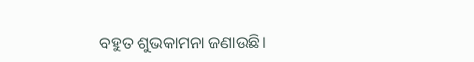ବହୁତ ଶୁଭକାମନା ଜଣାଉଛି।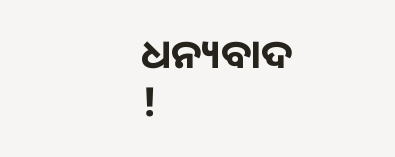ଧନ୍ୟବାଦ !